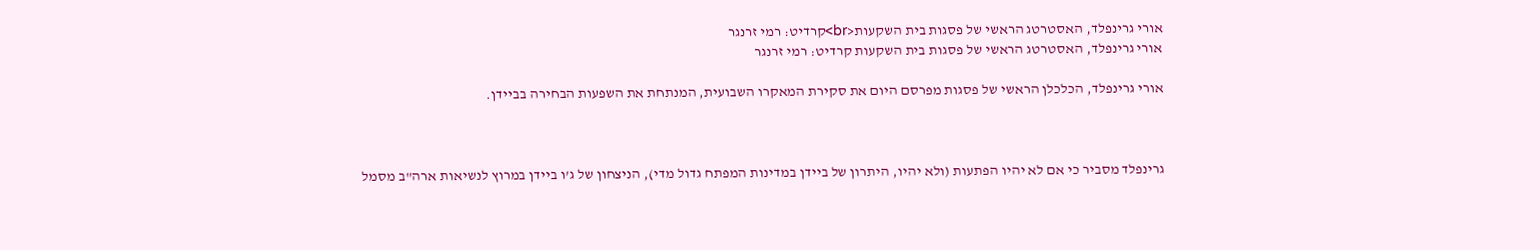אורי גרינפלד, האסטרטג הראשי של פסגות בית השקעות<br>קרדיט: רמי זרנגר
אורי גרינפלד, האסטרטג הראשי של פסגות בית השקעות קרדיט: רמי זרנגר

אורי גרינפלד, הכלכלן הראשי של פסגות מפרסם היום את סקירת המאקרו השבועית, המנתחת את השפעות הבחירה בביידן.



גרינפלד מסביר כי אם לא יהיו הפתעות (ולא יהיו, היתרון של ביידן במדינות המפתח גדול מדי), הניצחון של ג’ו ביידן במרוץ לנשיאות ארה"ב מסמל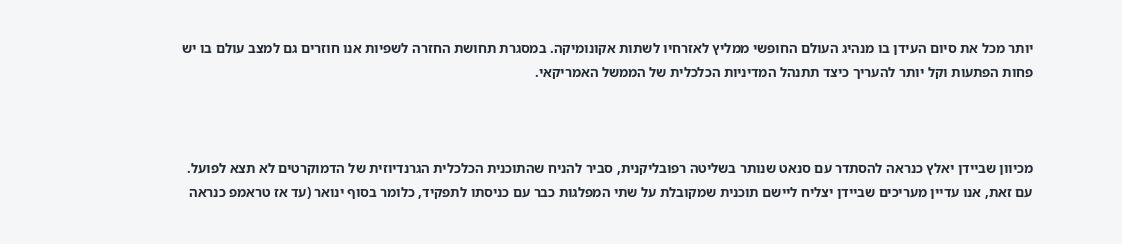יותר מכל את סיום העידן בו מנהיג העולם החופשי ממליץ לאזרחיו לשתות אקונומיקה. במסגרת תחושת החזרה לשפיות אנו חוזרים גם למצב עולם בו יש פחות הפתעות וקל יותר להעריך כיצד תתנהל המדיניות הכלכלית של הממשל האמריקאי.



מכיוון שביידן יאלץ כנראה להסתדר עם סנאט שנותר בשליטה רפובליקנית, סביר להניח שהתוכנית הכלכלית הגרנדיוזית של הדמוקרטים לא תצא לפועל. עם זאת, אנו עדיין מעריכים שביידן יצליח ליישם תוכנית שמקובלת על שתי המפלגות כבר עם כניסתו לתפקיד, כלומר בסוף ינואר (עד אז טראמפ כנראה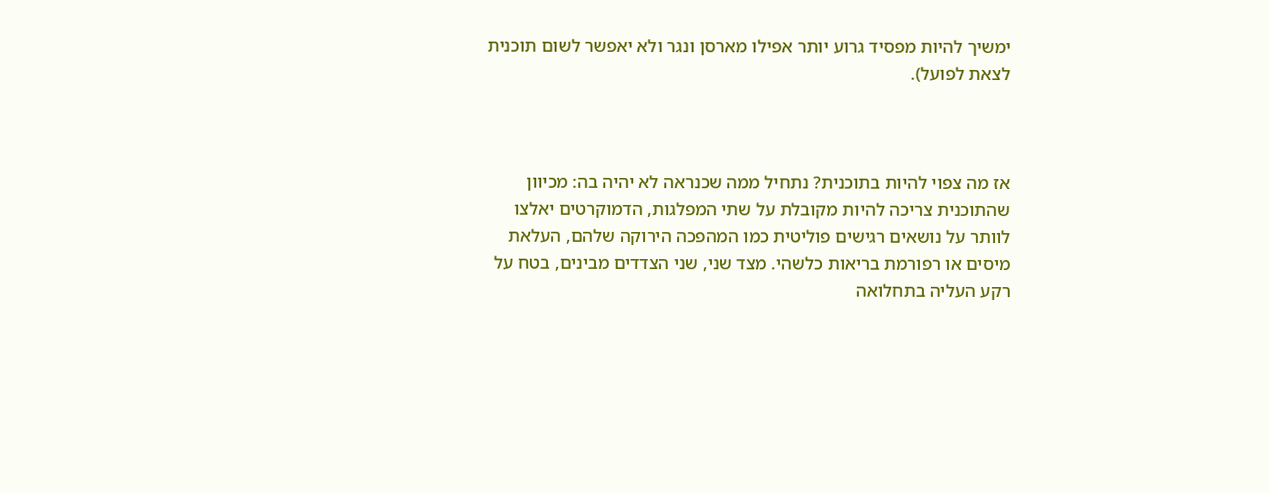ימשיך להיות מפסיד גרוע יותר אפילו מארסן ונגר ולא יאפשר לשום תוכנית לצאת לפועל).



אז מה צפוי להיות בתוכנית? נתחיל ממה שכנראה לא יהיה בה: מכיוון שהתוכנית צריכה להיות מקובלת על שתי המפלגות, הדמוקרטים יאלצו לוותר על נושאים רגישים פוליטית כמו המהפכה הירוקה שלהם, העלאת מיסים או רפורמת בריאות כלשהי. מצד שני, שני הצדדים מבינים, בטח על רקע העליה בתחלואה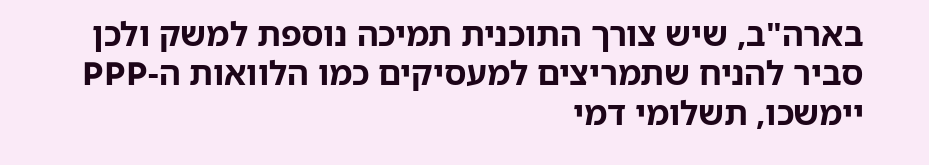בארה"ב, שיש צורך התוכנית תמיכה נוספת למשק ולכן סביר להניח שתמריצים למעסיקים כמו הלוואות ה-PPP יימשכו, תשלומי דמי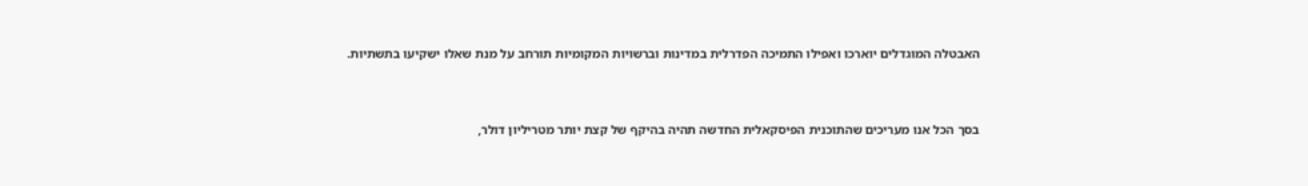האבטלה המוגדלים יוארכו ואפילו התמיכה הפדרלית במדינות וברשויות המקומיות תורחב על מנת שאלו ישקיעו בתשתיות.



בסך הכל אנו מעריכים שהתוכנית הפיסקאלית החדשה תהיה בהיקף של קצת יותר מטריליון דולר,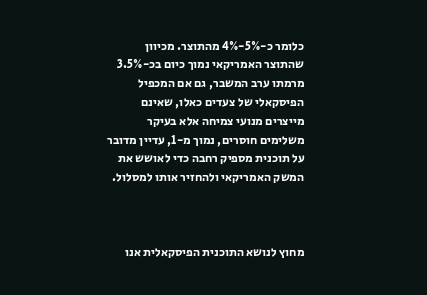כלומר כ-5%-4% מהתוצר. מכיוון שהתוצר האמריקאי נמוך כיום בכ-3.5% מרמתו ערב המשבר, גם אם המכפיל הפיסקאלי של צעדים כאלו, שאינם מייצרים מנועי צמיחה אלא בעיקר משלימים חוסרים, נמוך מ-1, עדיין מדובר על תוכנית מספיק רחבה כדי לאושש את המשק האמריקאי ולהחזיר אותו למסלול.



מחוץ לנושא התוכנית הפיסקאלית אנו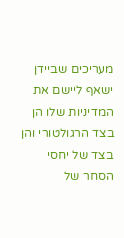מעריכים שביידן ישאף ליישם את המדיניות שלו הן בצד הרגולטורי והן בצד של יחסי הסחר של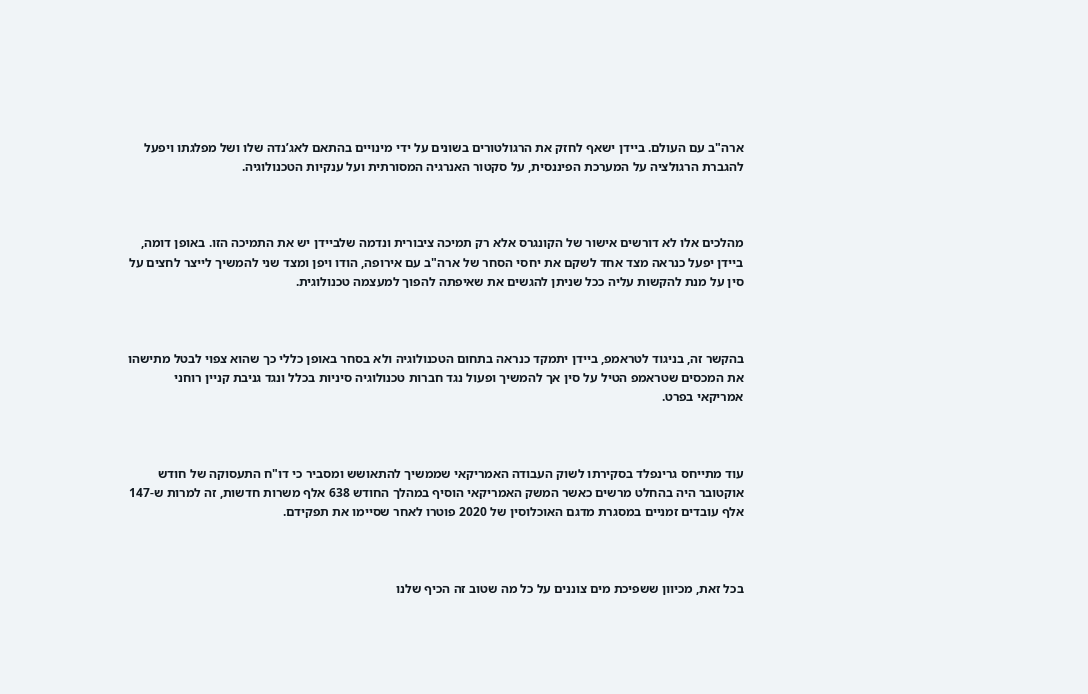ארה"ב עם העולם. ביידן ישאף לחזק את הרגולטורים בשונים על ידי מינויים בהתאם לאג’נדה שלו ושל מפלגתו ויפעל להגברת הרגולציה על המערכת הפיננסית, על סקטור האנרגיה המסורתית ועל ענקיות הטכנולוגיה.



מהלכים אלו לא דורשים אישור של הקונגרס אלא רק תמיכה ציבורית ונדמה שלביידן יש את התמיכה הזו. באופן דומה, ביידן יפעל כנראה מצד אחד לשקם את יחסי הסחר של ארה"ב עם אירופה, הודו ויפן ומצד שני להמשיך לייצר לחצים על סין על מנת להקשות עליה ככל שניתן להגשים את שאיפתה להפוך למעצמה טכנולוגית.



בהקשר זה, בניגוד לטראמפ, ביידן יתמקד כנראה בתחום הטכנולוגיה ולא בסחר באופן כללי כך שהוא צפוי לבטל מתישהו את המכסים שטראמפ הטיל על סין אך להמשיך ופעול נגד חברות טכנולוגיה סיניות בכלל ונגד גניבת קניין רוחני אמריקאי בפרט.



עוד מתייחס גרינפלד בסקירתו לשוק העבודה האמריקאי שממשיך להתאושש ומסביר כי דו"ח התעסוקה של חודש אוקטובר היה בהחלט מרשים כאשר המשק האמריקאי הוסיף במהלך החודש 638 אלף משרות חדשות, זה למרות ש-147 אלף עובדים זמניים במסגרת מדגם האוכלוסין של 2020 פוטרו לאחר שסיימו את תפקידם.



בכל זאת, מכיוון ששפיכת מים צוננים על כל מה שטוב זה הכיף שלנו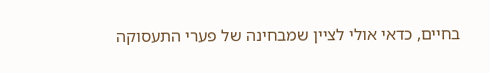בחיים, כדאי אולי לציין שמבחינה של פערי התעסוקה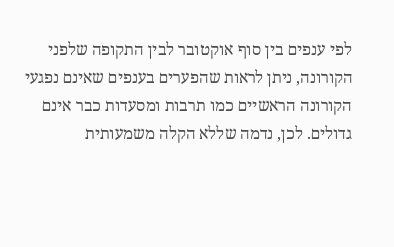לפי ענפים בין סוף אוקטובר לבין התקופה שלפני הקורונה, ניתן לראות שהפערים בענפים שאינם נפגעי הקורונה הראשיים כמו תרבות ומסעדות כבר אינם גדולים. לכן, נדמה שללא הקלה משמעותית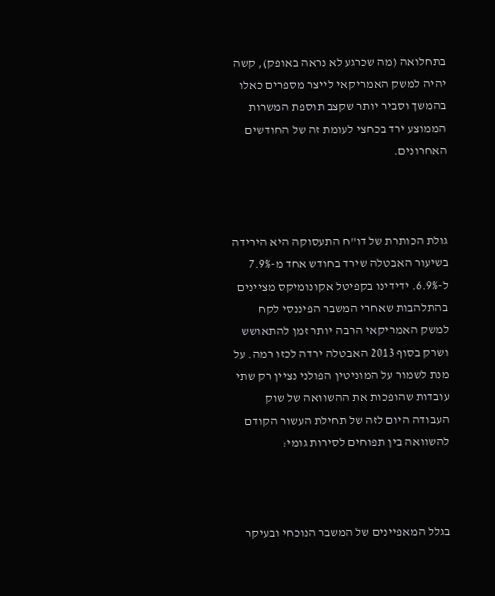בתחלואה (מה שכרגע לא נראה באופק), קשה יהיה למשק האמריקאי לייצר מספרים כאלו בהמשך וסביר יותר שקצב תוספת המשרות הממוצע ירד בכחצי לעומת זה של החודשים האחרונים.



גולת הכותרת של דו"ח התעסוקה היא הירידה בשיעור האבטלה שירד בחודש אחד מ-7.9% ל-6.9%. ידידינו בקפיטל אקונומיקס מציינים בהתלהבות שאחרי המשבר הפיננסי לקח למשק האמריקאי הרבה יותר זמן להתאושש ושרק בסוף 2013 האבטלה ירדה לכזו רמה. על מנת לשמור על המוניטין הפולני נציין רק שתי עובדות שהופכות את ההשוואה של שוק העבודה היום לזה של תחילת העשור הקודם להשוואה בין תפוחים לסירות גומי:



בגלל המאפיינים של המשבר הנוכחי ובעיקר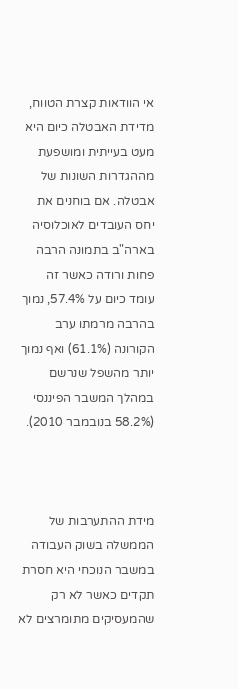אי הוודאות קצרת הטווח, מדידת האבטלה כיום היא מעט בעייתית ומושפעת מההגדרות השונות של אבטלה. אם בוחנים את יחס העובדים לאוכלוסיה בארה"ב בתמונה הרבה פחות ורודה כאשר זה עומד כיום על 57.4%, נמוך בהרבה מרמתו ערב הקורונה (61.1%) ואף נמוך יותר מהשפל שנרשם במהלך המשבר הפיננסי (58.2% בנובמבר 2010).



מידת ההתערבות של הממשלה בשוק העבודה במשבר הנוכחי היא חסרת תקדים כאשר לא רק שהמעסיקים מתומרצים לא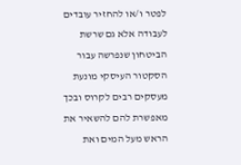לפטר ו/או להחזיר עובדים לעבודה אלא גם שרשת הביטחון שנפרשה עבור הסקטור העיסקי מונעת מעסקים רבים לקרוס ובכך מאפשרת להם להשאיר את הראש מעל המים ואת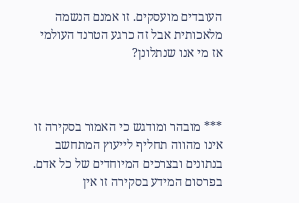העובדים מועסקים. זו אמנם הנשמה מלאכותית אבל זה כרגע הטרנד העולמי אז מי אנו שנתלונן?



*** מובהר ומודגש כי האמור בסקירה זו אינו מהווה תחליף לייעוץ המתחשב בנתונים ובצרכים המיוחדים של כל אדם. בפרסום המידע בסקירה זו אין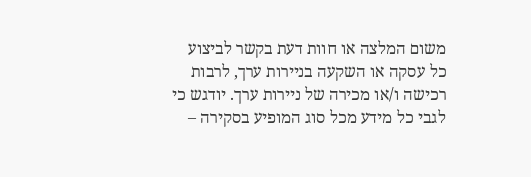משום המלצה או חוות דעת בקשר לביצוע כל עסקה או השקעה בניירות ערך, לרבות רכישה ו/או מכירה של ניירות ערך. יודגש כי לגבי כל מידע מכל סוג המופיע בסקירה –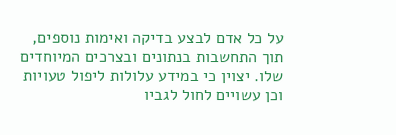על כל אדם לבצע בדיקה ואימות נוספים, תוך התחשבות בנתונים ובצרכים המיוחדים שלו. יצוין כי במידע עלולות ליפול טעויות וכן עשויים לחול לגביו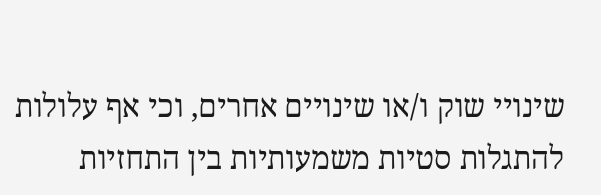שינויי שוק ו/או שינויים אחרים, וכי אף עלולות להתגלות סטיות משמעותיות בין התחזיות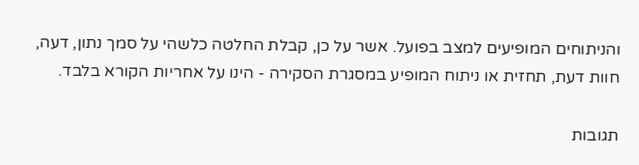והניתוחים המופיעים למצב בפועל. אשר על כן, קבלת החלטה כלשהי על סמך נתון, דעה, חוות דעת, תחזית או ניתוח המופיע במסגרת הסקירה - הינו על אחריות הקורא בלבד.

תגובות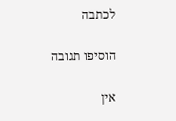לכתבה

הוסיפו תגובה

אין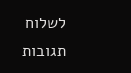לשלוח תגובות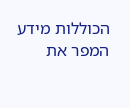הכוללות מידע המפר את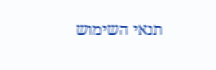תנאי השימוש